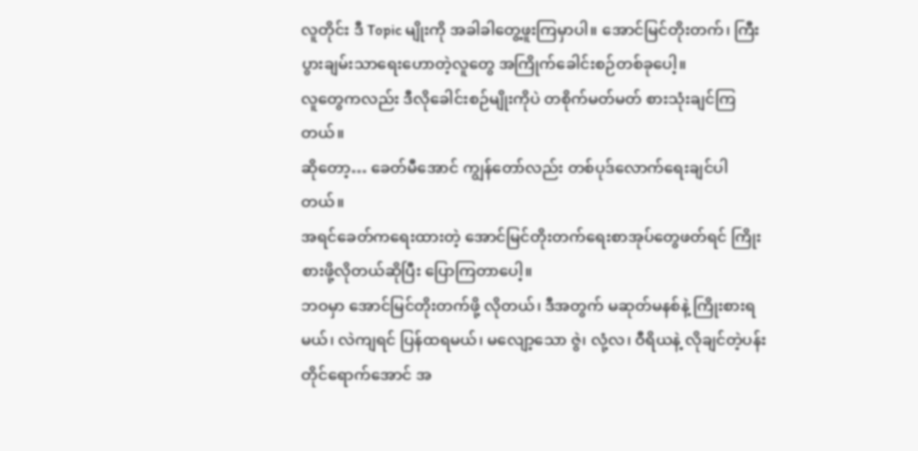လူတိုင်း ဒီ Topic မျိုးကို အခါခါတွေ့ဖူးကြမှာပါ။ အောင်မြင်တိုးတက်၊ ကြီးပွားချမ်းသာရေးဟောတဲ့လူတွေ အကြိုက်ခေါင်းစဉ်တစ်ခုပေါ့။
လူတွေကလည်း ဒီလိုခေါင်းစဉ်မျိုးကိုပဲ တစိုက်မတ်မတ် စားသုံးချင်ကြတယ်။
ဆိုတော့… ခေတ်မီအောင် ကျွန်တော်လည်း တစ်ပုဒ်လောက်ရေးချင်ပါတယ်။
အရင်ခေတ်ကရေးထားတဲ့ အောင်မြင်တိုးတက်ရေးစာအုပ်တွေဖတ်ရင် ကြိုးစားဖို့လိုတယ်ဆိုပြီး ပြောကြတာပေါ့။
ဘဝမှာ အောင်မြင်တိုးတက်ဖို့ လိုတယ်၊ ဒီအတွက် မဆုတ်မနစ်နဲ့ ကြိုးစားရမယ်၊ လဲကျရင် ပြန်ထရမယ်၊ မလျော့သော ဇွဲ၊ လုံ့လ၊ ဝီရိယနဲ့ လိုချင်တဲ့ပန်းတိုင်ရောက်အောင် အ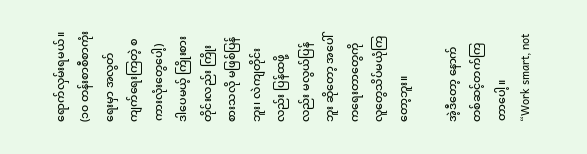ရောက်လှမ်းရမယ်။ (၁၀ တန်းစာစီစာကုံးရေးမှာ အလွတ်ကျက်ရေးကြတဲ့ စကားလုံးတွေပေါ့)
ဒါပေမယ့် ကြိုးစားတိုင်းလည်း ကြိုးစားသလို မဖြစ်ပြန်ဘူး၊ လဲကျတိုင်းလည်း ပြန်ထဖို့လည်း မလွယ်ပြန်ဘူး ဆိုတော့ အပေါ်ကရေးတာတွေကို လူတွေသိပ်မယုံကြတော့ဘူး။

အဲ့ဒီတော့ နောက်တစ်ဆင့်တက်ကြတာပေါ့။
“Work smart, not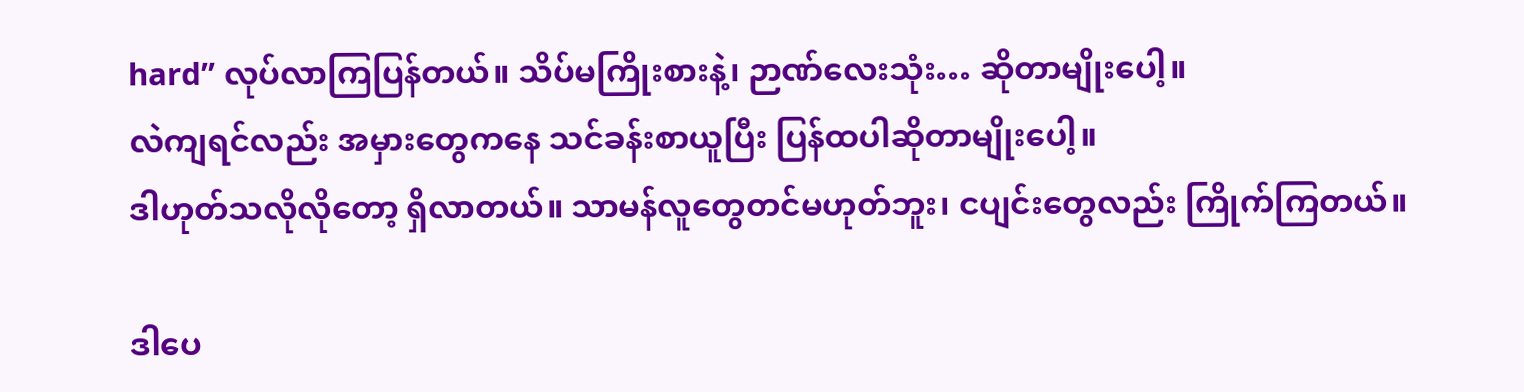hard” လုပ်လာကြပြန်တယ်။ သိပ်မကြိုးစားနဲ့၊ ဉာဏ်လေးသုံး… ဆိုတာမျိုးပေါ့။
လဲကျရင်လည်း အမှားတွေကနေ သင်ခန်းစာယူပြီး ပြန်ထပါဆိုတာမျိုးပေါ့။
ဒါဟုတ်သလိုလိုတော့ ရှိလာတယ်။ သာမန်လူတွေတင်မဟုတ်ဘူး၊ ငပျင်းတွေလည်း ကြိုက်ကြတယ်။

ဒါပေ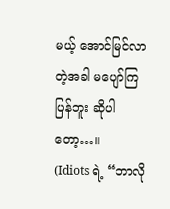မယ့် အောင်မြင်လာတဲ့အခါ မပျော်ကြပြန်ဘူး ဆိုပါတော့…။
(Idiots ရဲ့ “ဘာလို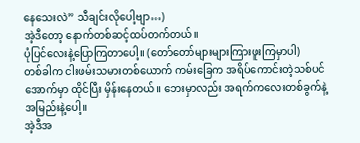နေသေးလဲ” သီချင်းလိုပေါ့ဗျာ…)
အဲ့ဒီတော့ နောက်တစ်ဆင့်ထပ်တက်တယ်။
ပုံပြင်လေးနဲ့ပြောကြတာပေါ့။ (တော်တော်များများကြားဖူးကြမှာပါ)
တစ်ခါက ငါးဖမ်းသမားတစ်ယောက် ကမ်းခြေက အရိပ်ကောင်းတဲ့သစ်ပင်အောက်မှာ ထိုင်ပြီး မှိန်းနေတယ်။ ဘေးမှာလည်း အရက်ကလေးတစ်ခွက်နဲ့ အမြည်းနဲ့ပေါ့။
အဲ့ဒီအ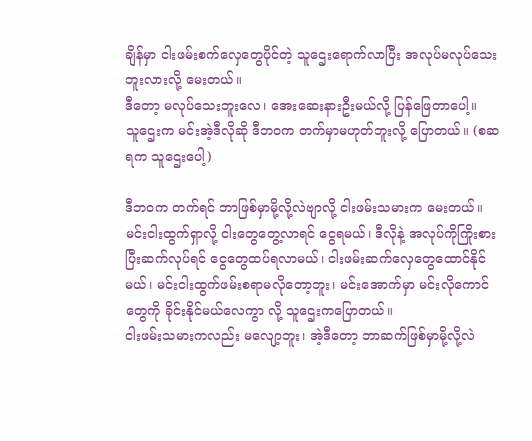ချိန်မှာ ငါးဖမ်းစက်လှေတွေပိုင်တဲ့ သူဌေးရောက်လာပြီး အလုပ်မလုပ်သေးဘူးလားလို့ မေးတယ်။
ဒီတော့ မလုပ်သေးဘူးလေ၊ အေးဆေးနားဦးမယ်လို့ ပြန်ဖြေတာပေါ့။
သူဌေးက မင်းအဲ့ဒီလိုဆို ဒီဘဝက တက်မှာမဟုတ်ဘူးလို့ ပြောတယ်။ (စဆရက သူဌေးပေါ့)

ဒီဘဝက တက်ရင် ဘာဖြစ်မှာမို့လို့လဲဗျာလို့ ငါးဖမ်းသမားက မေးတယ်။
မင်းငါးထွက်ရှာလို့ ငါးတွေတွေ့လာရင် ငွေရမယ်၊ ဒီလိုနဲ့ အလုပ်ကိုကြိုးစားပြီးဆက်လုပ်ရင် ငွေတွေထပ်ရလာမယ်၊ ငါးဖမ်းဆက်လှေတွေထောင်နိုင်မယ်၊ မင်းငါးထွက်ဖမ်းစရာမလိုတော့ဘူး၊ မင်းအောက်မှာ မင်းလိုကောင်တွေကို ခိုင်းနိုင်မယ်လေကွာ လို့ သူဌေးကပြောတယ်။
ငါးဖမ်းသမားကလည်း မလျော့ဘူး၊ အဲ့ဒီတော့ ဘာဆက်ဖြစ်မှာမို့လို့လဲ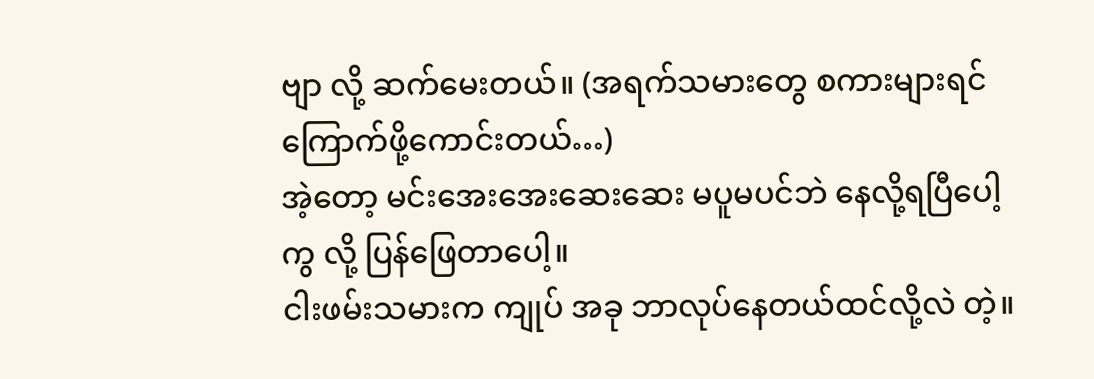ဗျာ လို့ ဆက်မေးတယ်။ (အရက်သမားတွေ စကားများရင် ကြောက်ဖို့ကောင်းတယ်…)
အဲ့တော့ မင်းအေးအေးဆေးဆေး မပူမပင်ဘဲ နေလို့ရပြီပေါ့ကွ လို့ ပြန်ဖြေတာပေါ့။
ငါးဖမ်းသမားက ကျုပ် အခု ဘာလုပ်နေတယ်ထင်လို့လဲ တဲ့။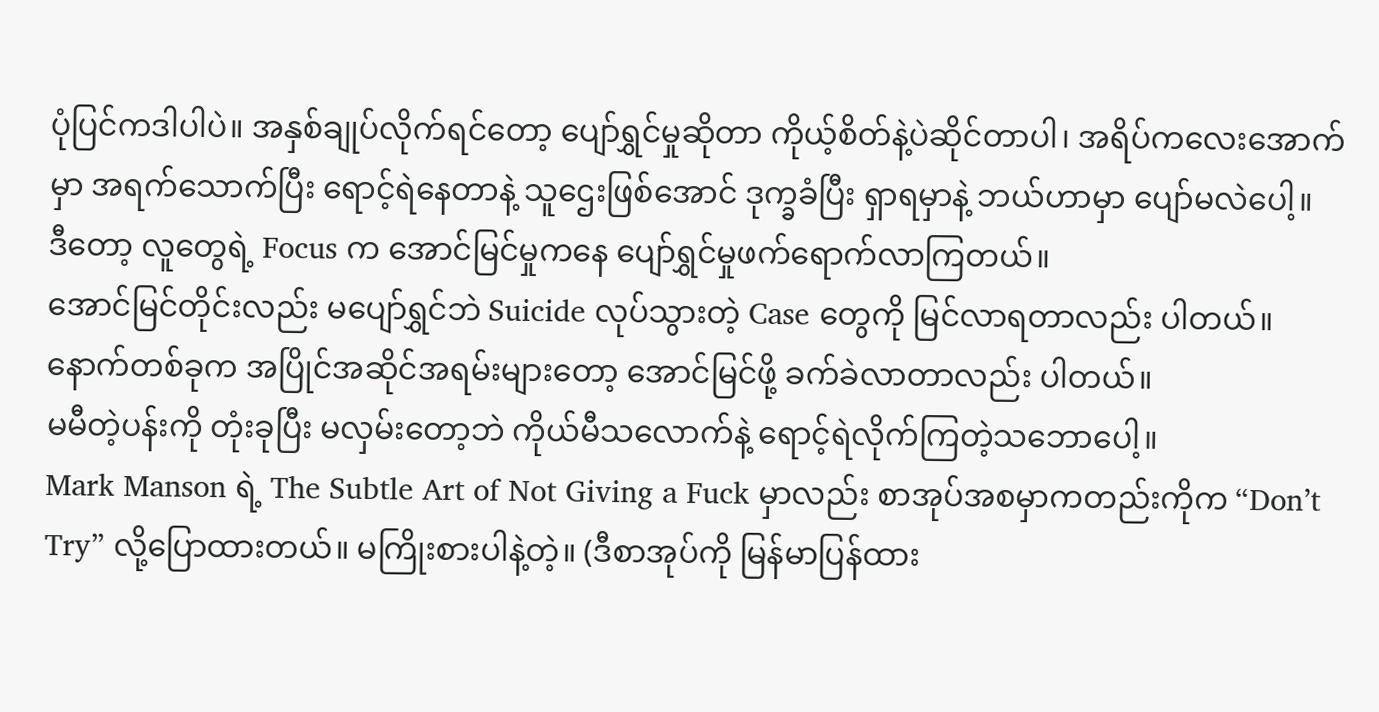ပုံပြင်ကဒါပါပဲ။ အနှစ်ချုပ်လိုက်ရင်တော့ ပျော်ရွှင်မှုဆိုတာ ကိုယ့်စိတ်နဲ့ပဲဆိုင်တာပါ၊ အရိပ်ကလေးအောက်မှာ အရက်သောက်ပြီး ရောင့်ရဲနေတာနဲ့ သူဌေးဖြစ်အောင် ဒုက္ခခံပြီး ရှာရမှာနဲ့ ဘယ်ဟာမှာ ပျော်မလဲပေါ့။
ဒီတော့ လူတွေရဲ့ Focus က အောင်မြင်မှုကနေ ပျော်ရွှင်မှုဖက်ရောက်လာကြတယ်။
အောင်မြင်တိုင်းလည်း မပျော်ရွှင်ဘဲ Suicide လုပ်သွားတဲ့ Case တွေကို မြင်လာရတာလည်း ပါတယ်။
နောက်တစ်ခုက အပြိုင်အဆိုင်အရမ်းများတော့ အောင်မြင်ဖို့ ခက်ခဲလာတာလည်း ပါတယ်။
မမီတဲ့ပန်းကို တုံးခုပြီး မလှမ်းတော့ဘဲ ကိုယ်မီသလောက်နဲ့ ရောင့်ရဲလိုက်ကြတဲ့သဘောပေါ့။
Mark Manson ရဲ့ The Subtle Art of Not Giving a Fuck မှာလည်း စာအုပ်အစမှာကတည်းကိုက “Don’t Try” လို့ပြောထားတယ်။ မကြိုးစားပါနဲ့တဲ့။ (ဒီစာအုပ်ကို မြန်မာပြန်ထား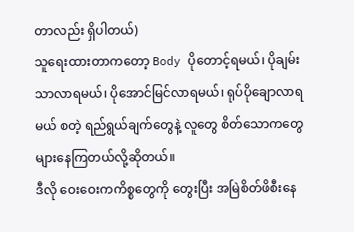တာလည်း ရှိပါတယ်)
သူရေးထားတာကတော့ Body ပိုတောင့်ရမယ်၊ ပိုချမ်းသာလာရမယ်၊ ပိုအောင်မြင်လာရမယ်၊ ရုပ်ပိုချောလာရမယ် စတဲ့ ရည်ရွယ်ချက်တွေနဲ့ လူတွေ စိတ်သောကတွေများနေကြတယ်လို့ဆိုတယ်။
ဒီလို ဝေးဝေးကကိစ္စတွေကို တွေးပြီး အမြဲစိတ်ဖိစီးနေ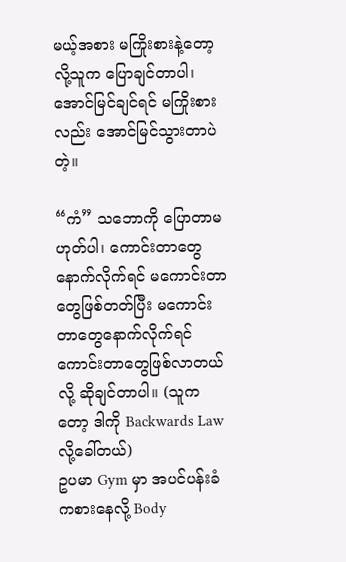မယ့်အစား မကြိုးစားနဲ့တော့လို့သူက ပြောချင်တာပါ၊ အောင်မြင်ချင်ရင် မကြိုးစားလည်း အောင်မြင်သွားတာပဲတဲ့။

“ကံ” သဘောကို ပြောတာမဟုတ်ပါ၊ ကောင်းတာတွေနောက်လိုက်ရင် မကောင်းတာတွေဖြစ်တတ်ပြီး မကောင်းတာတွေနောက်လိုက်ရင် ကောင်းတာတွေဖြစ်လာတယ်လို့ ဆိုချင်တာပါ။ (သူကတော့ ဒါကို Backwards Law လို့ခေါ်တယ်)
ဥပမာ Gym မှာ အပင်ပန်းခံကစားနေလို့ Body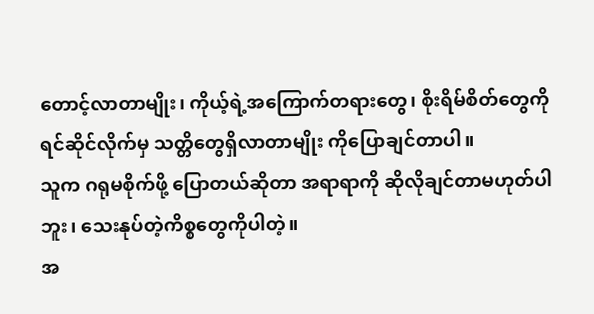တောင့်လာတာမျိုး၊ ကိုယ့်ရဲ့အကြောက်တရားတွေ၊ စိုးရိမ်စိတ်တွေကို ရင်ဆိုင်လိုက်မှ သတ္တိတွေရှိလာတာမျိုး ကိုပြောချင်တာပါ။
သူက ဂရုမစိုက်ဖို့ ပြောတယ်ဆိုတာ အရာရာကို ဆိုလိုချင်တာမဟုတ်ပါဘူး၊ သေးနုပ်တဲ့ကိစ္စတွေကိုပါတဲ့။
အ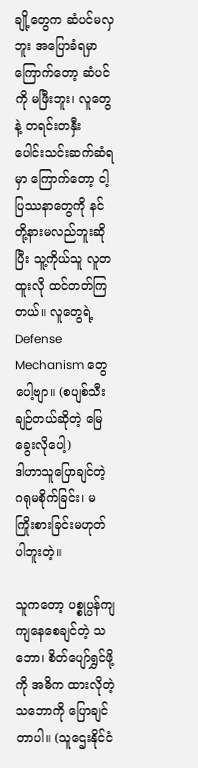ချို့တွေက ဆံပင်မလှဘူး အပြောခံရမှာကြောက်တော့ ဆံပင်ကို မဖြီးဘူး၊ လူတွေနဲ့ တရင်းတနှီး ပေါင်းသင်းဆက်ဆံရမှာ ကြောက်တော့ ငါ့ပြဿနာတွေကို နင်တို့နားမလည်ဘူးဆိုပြီး သူ့ကိုယ်သူ လူတထူးလို ထင်တတ်ကြတယ်။ လူတွေရဲ့ Defense Mechanism တွေပေါ့ဗျာ။ (စပျစ်သီး ချဉ်တယ်ဆိုတဲ့ မြေခွေးလိုပေါ့)
ဒါဟာသူပြောချင်တဲ့ ဂရုမစိုက်ခြင်း၊ မကြိုးစားခြင်းမဟုတ်ပါဘူးတဲ့။

သူကတော့ ပစ္စုပ္ပန်ကျကျနေစေချင်တဲ့ သဘော၊ စိတ်ပျော်ရွှင်ဖို့ကို အဓိက ထားလိုတဲ့ သဘောကို ပြောချင်တာပါ။ (သူဌေးနိုင်ငံ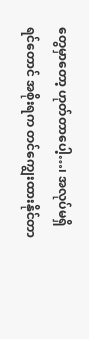တွေမှာတော့ ဟုတ်တာပေါ့…၊ အလုပ်မရှိရင်တောင် အစိုးရက တင်ကျွေးထားနိုင်တာ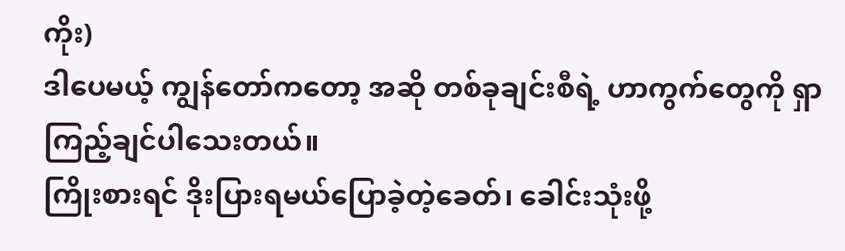ကိုး)
ဒါပေမယ့် ကျွန်တော်ကတော့ အဆို တစ်ခုချင်းစီရဲ့ ဟာကွက်တွေကို ရှာကြည့်ချင်ပါသေးတယ်။
ကြိုးစားရင် ဒိုးပြားရမယ်ပြောခဲ့တဲ့ခေတ်၊ ခေါင်းသုံးဖို့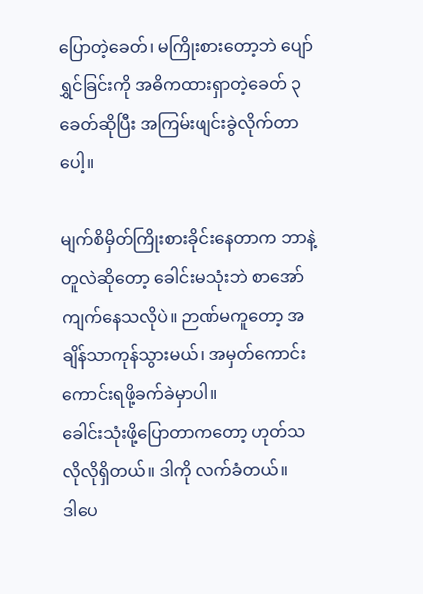ပြောတဲ့ခေတ်၊ မကြိုးစားတော့ဘဲ ပျော်ရွှင်ခြင်းကို အဓိကထားရှာတဲ့ခေတ် ၃ခေတ်ဆိုပြီး အကြမ်းဖျင်းခွဲလိုက်တာပေါ့။

မျက်စိမှိတ်ကြိုးစားခိုင်းနေတာက ဘာနဲ့တူလဲဆိုတော့ ခေါင်းမသုံးဘဲ စာအော်ကျက်နေသလိုပဲ။ ဉာဏ်မကူတော့ အချိန်သာကုန်သွားမယ်၊ အမှတ်ကောင်းကောင်းရဖို့ခက်ခဲမှာပါ။
ခေါင်းသုံးဖို့ပြောတာကတော့ ဟုတ်သလိုလိုရှိတယ်။ ဒါကို လက်ခံတယ်။
ဒါပေ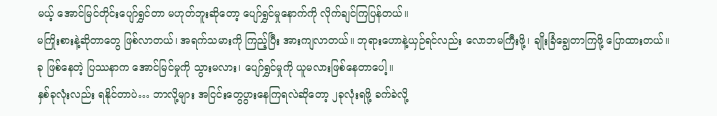မယ့် အောင်မြင်တိုင်းပျော်ရွှင်တာ မဟုတ်ဘူးဆိုတော့ ပျော်ရွှင်မှုနောက်ကို လိုက်ချင်ကြပြန်တယ်။
မကြိုးစားနဲ့ဆိုတာတွေ ဖြစ်လာတယ်၊ အရက်သမားကို ကြည့်ပြီး အားကျလာတယ်။ ဘုရားဟောနဲ့ယှဉ်ရင်လည်း လောဘမကြီးဖို့၊ ချိုးခြံချွေတာကြဖို့ ပြောထားတယ်။
ခု ဖြစ်နေတဲ့ ပြဿနာက အောင်မြင်မှုကို သွားမလား၊ ပျော်ရွှင်မှုကို ယူမလားဖြစ်နေတာပေါ့။
နှစ်ခုလုံးလည်း ရနိုင်တာပဲ… ဘာလို့များ အငြင်းတွေပွားနေကြရလဲဆိုတော့ ၂ခုလုံးရဖို့ ခက်ခဲလို့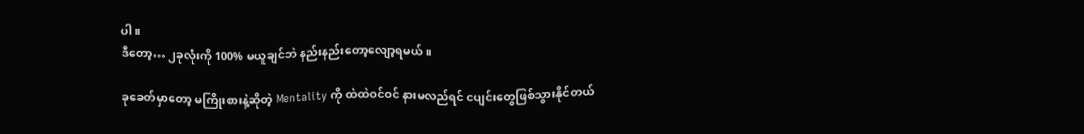ပါ။
ဒီတော့… ၂ခုလုံးကို 100% မယူချင်ဘဲ နည်းနည်းတော့လျော့ရမယ်။

ခုခေတ်မှာတော့ မကြိုးစားနဲ့ဆိုတဲ့ Mentality ကို ထဲထဲဝင်ဝင် နားမလည်ရင် ငပျင်းတွေဖြစ်သွားနိုင်တယ်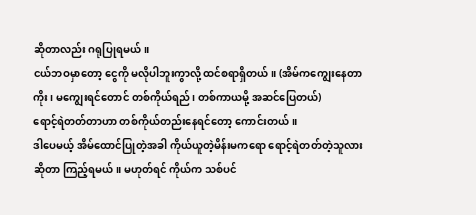ဆိုတာလည်း ဂရုပြုရမယ်။
ငယ်ဘဝမှာတော့ ငွေကို မလိုပါဘူးကွာလို့ ထင်စရာရှိတယ်။ (အိမ်ကကျွေးနေတာကိုး၊ မကျွေးရင်တောင် တစ်ကိုယ်ရည်၊ တစ်ကာယမို့ အဆင်ပြေတယ်)
ရောင့်ရဲတတ်တာဟာ တစ်ကိုယ်တည်းနေရင်တော့ ကောင်းတယ်။
ဒါပေမယ့် အိမ်ထောင်ပြုတဲ့အခါ ကိုယ်ယူတဲ့မိန်းမကရော ရောင့်ရဲတတ်တဲ့သူလားဆိုတာ ကြည့်ရမယ်။ မဟုတ်ရင် ကိုယ်က သစ်ပင်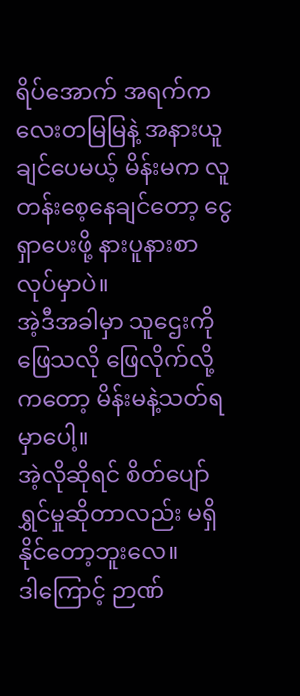ရိပ်အောက် အရက်ကလေးတမြမြနဲ့ အနားယူချင်ပေမယ့် မိန်းမက လူတန်းစေ့နေချင်တော့ ငွေရှာပေးဖို့ နားပူနားစာလုပ်မှာပဲ။
အဲ့ဒီအခါမှာ သူဌေးကိုဖြေသလို ဖြေလိုက်လို့ကတော့ မိန်းမနဲ့သတ်ရမှာပေါ့။
အဲ့လိုဆိုရင် စိတ်ပျော်ရွှင်မှုဆိုတာလည်း မရှိနိုင်တော့ဘူးလေ။
ဒါကြောင့် ဉာဏ်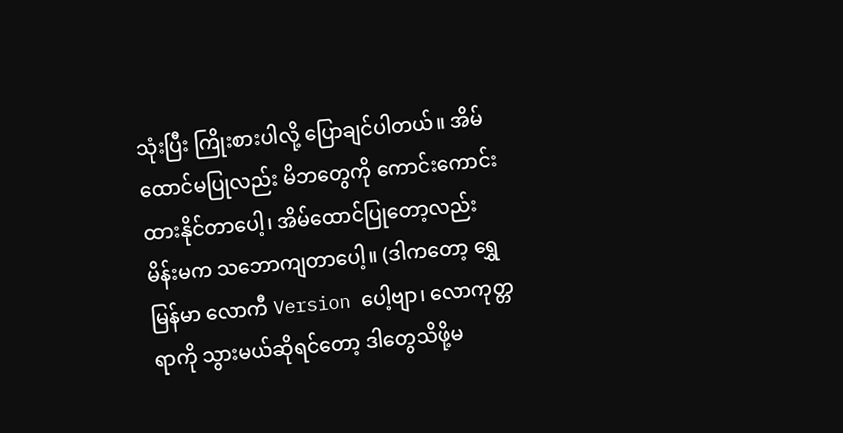သုံးပြီး ကြိုးစားပါလို့ ပြောချင်ပါတယ်။ အိမ်ထောင်မပြုလည်း မိဘတွေကို ကောင်းကောင်းထားနိုင်တာပေါ့၊ အိမ်ထောင်ပြုတော့လည်း မိန်းမက သဘောကျတာပေါ့။ (ဒါကတော့ ရွှေမြန်မာ လောကီ Version ပေါ့ဗျာ၊ လောကုတ္တရာကို သွားမယ်ဆိုရင်တော့ ဒါတွေသိဖို့မ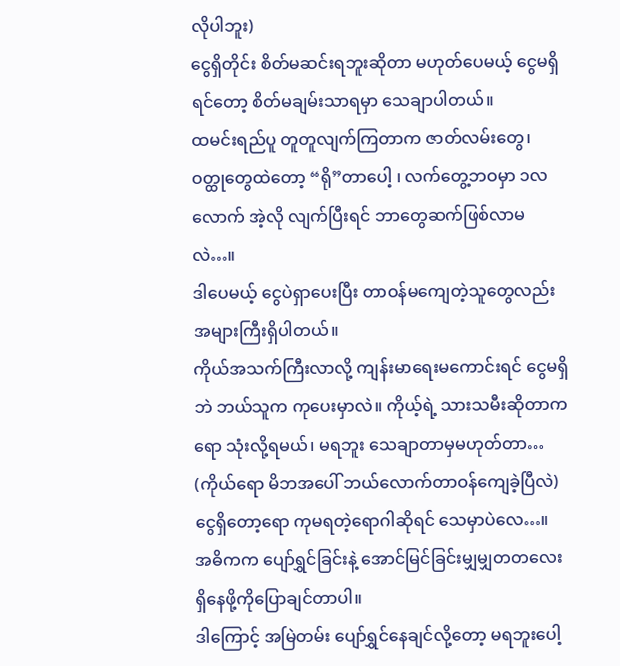လိုပါဘူး)
ငွေရှိတိုင်း စိတ်မဆင်းရဘူးဆိုတာ မဟုတ်ပေမယ့် ငွေမရှိရင်တော့ စိတ်မချမ်းသာရမှာ သေချာပါတယ်။
ထမင်းရည်ပူ တူတူလျက်ကြတာက ဇာတ်လမ်းတွေ၊ ဝတ္ထုတွေထဲတော့ “ရို”တာပေါ့ ၊ လက်တွေ့ဘဝမှာ ၁လလောက် အဲ့လို လျက်ပြီးရင် ဘာတွေဆက်ဖြစ်လာမလဲ…။
ဒါပေမယ့် ငွေပဲရှာပေးပြီး တာဝန်မကျေတဲ့သူတွေလည်း အများကြီးရှိပါတယ်။
ကိုယ်အသက်ကြီးလာလို့ ကျန်းမာရေးမကောင်းရင် ငွေမရှိဘဲ ဘယ်သူက ကုပေးမှာလဲ။ ကိုယ့်ရဲ့ သားသမီးဆိုတာကရော သုံးလို့ရမယ်၊ မရဘူး သေချာတာမှမဟုတ်တာ… (ကိုယ်ရော မိဘအပေါ် ဘယ်လောက်တာဝန်ကျေခဲ့ပြီလဲ)
ငွေရှိတော့ရော ကုမရတဲ့ရောဂါဆိုရင် သေမှာပဲလေ…။
အဓိကက ပျော်ရွှင်ခြင်းနဲ့ အောင်မြင်ခြင်းမျှမျှတတလေး ရှိနေဖို့ကိုပြောချင်တာပါ။
ဒါကြောင့် အမြဲတမ်း ပျော်ရွှင်နေချင်လို့တော့ မရဘူးပေါ့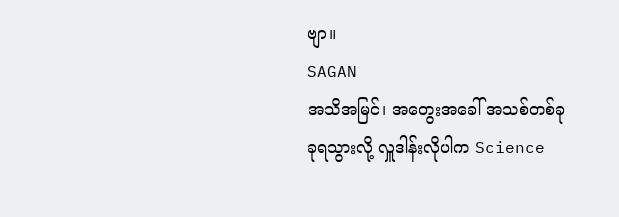ဗျာ။
SAGAN
အသိအမြင်၊ အတွေးအခေါ် အသစ်တစ်ခုခုရသွားလို့ လှူဒါန်းလိုပါက Science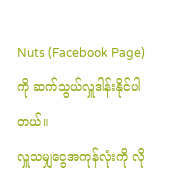Nuts (Facebook Page) ကို ဆက်သွယ်လှူဒါန်းနိုင်ပါတယ်။
လှူသမျှငွေအကုန်လုံးကို လို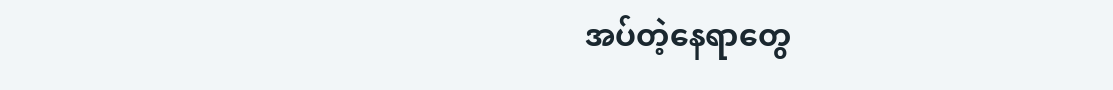အပ်တဲ့နေရာတွေ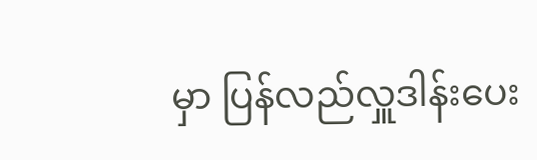မှာ ပြန်လည်လှူဒါန်းပေး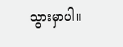သွားမှာပါ။